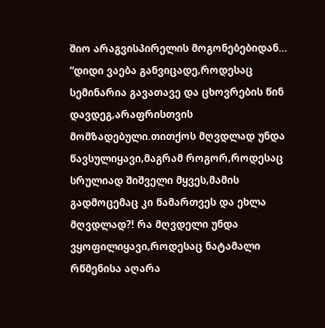შიო არაგვისპირელის მოგონებებიდან…
“დიდი ვაება განვიცადე,როდესაც სემინარია გავათავე და ცხოვრების წინ დავდეგ,არაფრისთვის მომზადებული.თითქოს მღვდლად უნდა წავსულიყავი,მაგრამ როგორ,როდესაც სრულიად შიშველი მყვეს,მამის გადმოცემაც კი წამართვეს და ეხლა მღვდლად?! რა მღვდელი უნდა ვყოფილიყავი,როდესაც ნატამალი რწმენისა აღარა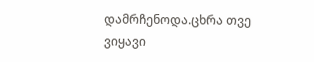დამრჩენოდა.ცხრა თვე ვიყავი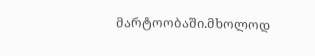მარტოობაში.მხოლოდ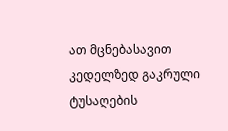ათ მცნებასავით კედელზედ გაკრული ტუსაღების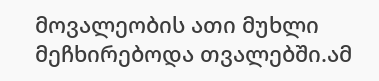მოვალეობის ათი მუხლი მეჩხირებოდა თვალებში.ამ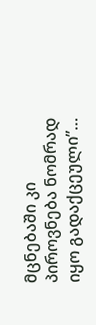მცნებაში კი პიროვნება ნომრად იყო გადაქცეული”…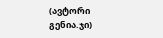(ავტორი გენია.ჯი)